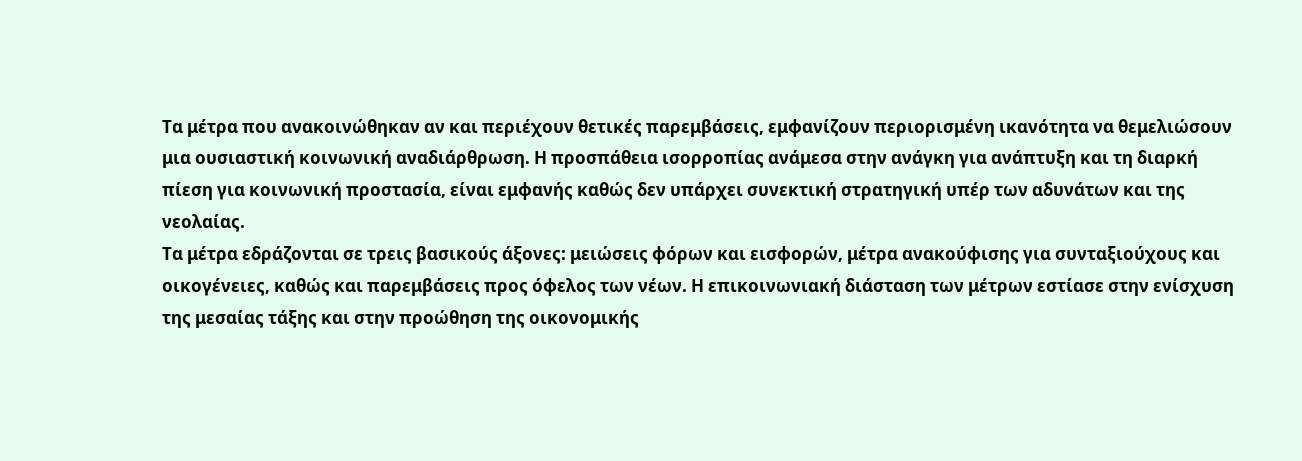Τα μέτρα που ανακοινώθηκαν αν και περιέχουν θετικές παρεμβάσεις, εμφανίζουν περιορισμένη ικανότητα να θεμελιώσουν μια ουσιαστική κοινωνική αναδιάρθρωση. Η προσπάθεια ισορροπίας ανάμεσα στην ανάγκη για ανάπτυξη και τη διαρκή πίεση για κοινωνική προστασία, είναι εμφανής καθώς δεν υπάρχει συνεκτική στρατηγική υπέρ των αδυνάτων και της νεολαίας.
Τα μέτρα εδράζονται σε τρεις βασικούς άξονες: μειώσεις φόρων και εισφορών, μέτρα ανακούφισης για συνταξιούχους και οικογένειες, καθώς και παρεμβάσεις προς όφελος των νέων. Η επικοινωνιακή διάσταση των μέτρων εστίασε στην ενίσχυση της μεσαίας τάξης και στην προώθηση της οικονομικής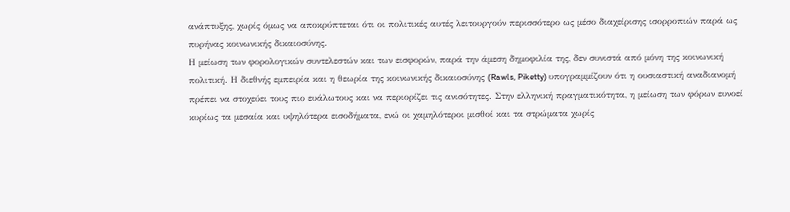ανάπτυξης, χωρίς όμως να αποκρύπτεται ότι οι πολιτικές αυτές λειτουργούν περισσότερο ως μέσο διαχείρισης ισορροπιών παρά ως πυρήνας κοινωνικής δικαιοσύνης.
Η μείωση των φορολογικών συντελεστών και των εισφορών, παρά την άμεση δημοφιλία της, δεν συνιστά από μόνη της κοινωνική πολιτική. Η διεθνής εμπειρία και η θεωρία της κοινωνικής δικαιοσύνης (Rawls, Piketty) υπογραμμίζουν ότι η ουσιαστική αναδιανομή πρέπει να στοχεύει τους πιο ευάλωτους και να περιορίζει τις ανισότητες. Στην ελληνική πραγματικότητα, η μείωση των φόρων ευνοεί κυρίως τα μεσαία και υψηλότερα εισοδήματα, ενώ οι χαμηλότεροι μισθοί και τα στρώματα χωρίς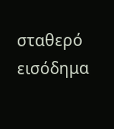σταθερό εισόδημα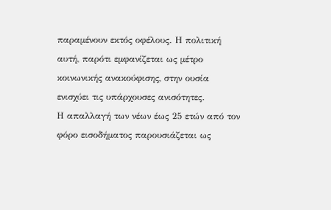παραμένουν εκτός οφέλους. Η πολιτική αυτή, παρότι εμφανίζεται ως μέτρο κοινωνικής ανακούφισης, στην ουσία ενισχύει τις υπάρχουσες ανισότητες.
Η απαλλαγή των νέων έως 25 ετών από τον φόρο εισοδήματος παρουσιάζεται ως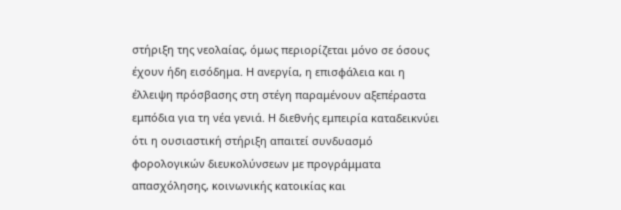στήριξη της νεολαίας, όμως περιορίζεται μόνο σε όσους έχουν ήδη εισόδημα. Η ανεργία, η επισφάλεια και η έλλειψη πρόσβασης στη στέγη παραμένουν αξεπέραστα εμπόδια για τη νέα γενιά. Η διεθνής εμπειρία καταδεικνύει ότι η ουσιαστική στήριξη απαιτεί συνδυασμό φορολογικών διευκολύνσεων με προγράμματα απασχόλησης, κοινωνικής κατοικίας και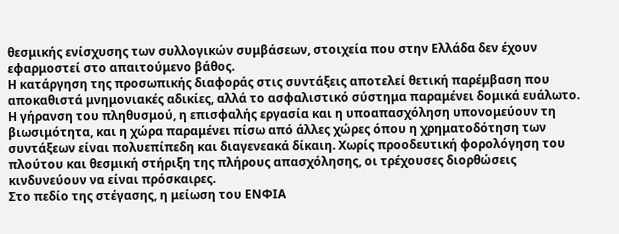θεσμικής ενίσχυσης των συλλογικών συμβάσεων, στοιχεία που στην Ελλάδα δεν έχουν εφαρμοστεί στο απαιτούμενο βάθος.
Η κατάργηση της προσωπικής διαφοράς στις συντάξεις αποτελεί θετική παρέμβαση που αποκαθιστά μνημονιακές αδικίες, αλλά το ασφαλιστικό σύστημα παραμένει δομικά ευάλωτο. Η γήρανση του πληθυσμού, η επισφαλής εργασία και η υποαπασχόληση υπονομεύουν τη βιωσιμότητα, και η χώρα παραμένει πίσω από άλλες χώρες όπου η χρηματοδότηση των συντάξεων είναι πολυεπίπεδη και διαγενεακά δίκαιη. Χωρίς προοδευτική φορολόγηση του πλούτου και θεσμική στήριξη της πλήρους απασχόλησης, οι τρέχουσες διορθώσεις κινδυνεύουν να είναι πρόσκαιρες.
Στο πεδίο της στέγασης, η μείωση του ΕΝΦΙΑ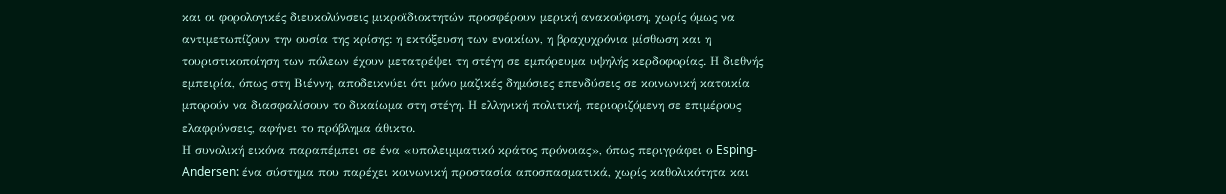και οι φορολογικές διευκολύνσεις μικροϊδιοκτητών προσφέρουν μερική ανακούφιση, χωρίς όμως να αντιμετωπίζουν την ουσία της κρίσης: η εκτόξευση των ενοικίων, η βραχυχρόνια μίσθωση και η τουριστικοποίηση των πόλεων έχουν μετατρέψει τη στέγη σε εμπόρευμα υψηλής κερδοφορίας. Η διεθνής εμπειρία, όπως στη Βιέννη, αποδεικνύει ότι μόνο μαζικές δημόσιες επενδύσεις σε κοινωνική κατοικία μπορούν να διασφαλίσουν το δικαίωμα στη στέγη. Η ελληνική πολιτική, περιοριζόμενη σε επιμέρους ελαφρύνσεις, αφήνει το πρόβλημα άθικτο.
Η συνολική εικόνα παραπέμπει σε ένα «υπολειμματικό κράτος πρόνοιας», όπως περιγράφει ο Esping-Andersen: ένα σύστημα που παρέχει κοινωνική προστασία αποσπασματικά, χωρίς καθολικότητα και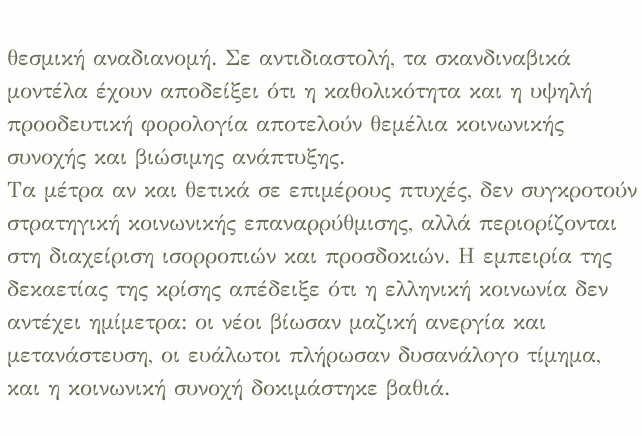θεσμική αναδιανομή. Σε αντιδιαστολή, τα σκανδιναβικά μοντέλα έχουν αποδείξει ότι η καθολικότητα και η υψηλή προοδευτική φορολογία αποτελούν θεμέλια κοινωνικής συνοχής και βιώσιμης ανάπτυξης.
Τα μέτρα αν και θετικά σε επιμέρους πτυχές, δεν συγκροτούν στρατηγική κοινωνικής επαναρρύθμισης, αλλά περιορίζονται στη διαχείριση ισορροπιών και προσδοκιών. Η εμπειρία της δεκαετίας της κρίσης απέδειξε ότι η ελληνική κοινωνία δεν αντέχει ημίμετρα: οι νέοι βίωσαν μαζική ανεργία και μετανάστευση, οι ευάλωτοι πλήρωσαν δυσανάλογο τίμημα, και η κοινωνική συνοχή δοκιμάστηκε βαθιά.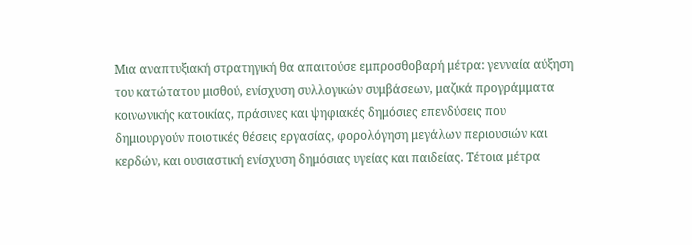Μια αναπτυξιακή στρατηγική θα απαιτούσε εμπροσθοβαρή μέτρα: γενναία αύξηση του κατώτατου μισθού, ενίσχυση συλλογικών συμβάσεων, μαζικά προγράμματα κοινωνικής κατοικίας, πράσινες και ψηφιακές δημόσιες επενδύσεις που δημιουργούν ποιοτικές θέσεις εργασίας, φορολόγηση μεγάλων περιουσιών και κερδών, και ουσιαστική ενίσχυση δημόσιας υγείας και παιδείας. Τέτοια μέτρα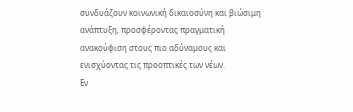συνδυάζουν κοινωνική δικαιοσύνη και βιώσιμη ανάπτυξη, προσφέροντας πραγματική ανακούφιση στους πιο αδύναμους και ενισχύοντας τις προοπτικές των νέων.
Εν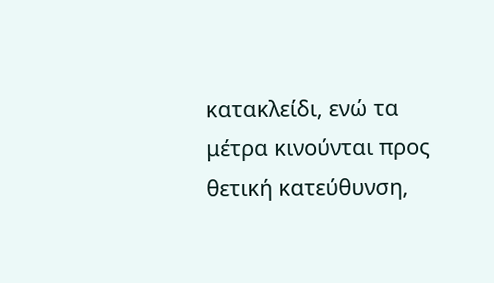κατακλείδι, ενώ τα μέτρα κινούνται προς θετική κατεύθυνση,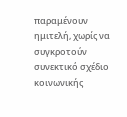παραμένουν ημιτελή, χωρίς να συγκροτούν συνεκτικό σχέδιο κοινωνικής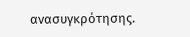ανασυγκρότησης.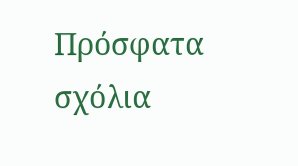Πρόσφατα σχόλια